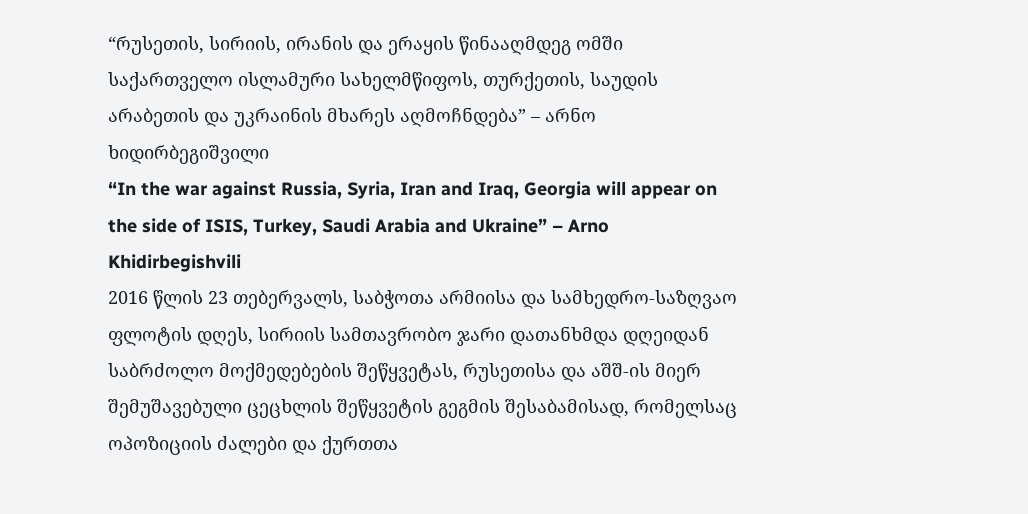“რუსეთის, სირიის, ირანის და ერაყის წინააღმდეგ ომში საქართველო ისლამური სახელმწიფოს, თურქეთის, საუდის არაბეთის და უკრაინის მხარეს აღმოჩნდება” – არნო ხიდირბეგიშვილი
“In the war against Russia, Syria, Iran and Iraq, Georgia will appear on the side of ISIS, Turkey, Saudi Arabia and Ukraine” – Arno Khidirbegishvili
2016 წლის 23 თებერვალს, საბჭოთა არმიისა და სამხედრო-საზღვაო ფლოტის დღეს, სირიის სამთავრობო ჯარი დათანხმდა დღეიდან საბრძოლო მოქმედებების შეწყვეტას, რუსეთისა და აშშ-ის მიერ შემუშავებული ცეცხლის შეწყვეტის გეგმის შესაბამისად, რომელსაც ოპოზიციის ძალები და ქურთთა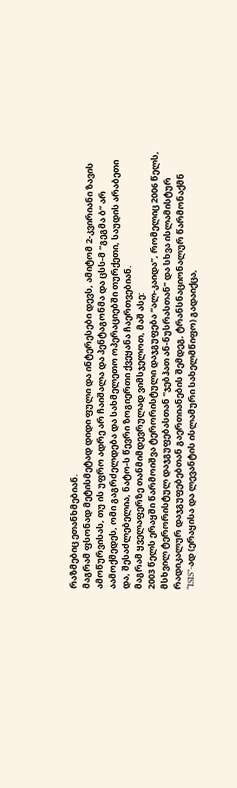რაზმებიც ეთანხმებიან.
მაგრამ ფსონად მეტისმეტად დიდი ფული და ინტერესები დევს, ამიტომ 2-კვირიანი ზავის ამოწურვისას, თუ ის უფრო ადრე არ ჩაიშალა და პენტაგონმა და ცსს-მ “გეგმა ბ” არ აამოქმედეს, ომი გაგრძელდება და სახმელეთო ოპერაციებში თურქეთი, საუდის არაბეთი და, შესაძლებელია, ნატო-ს წევრი ზოგიერთი ქვეყანა ჩაერთვებიან.
მაგრამ ყველაფერზე თანმიმდევრულად ვიმსჯელოთ, მაშ ასე:
2003 წელს ერაყში წარმოიშვა ტერორისტული დაჯგუფება “ალ-კაიდა”, რომელიც 2006 წელს, მსხვილ ტერორისტულ დაჯგუფებასთან “ჯებჰათ ან-ნუსრასთან” და სხვა ისლამისტურ რადიკალურ დაჯგუფებებთან გაერთიანების შემდეგ, ტრანსნაციონალურ წარმონაქმნ “ISIS”-ად (ერაყისა და ლევანტის ისლამური სახელმწიფო) გადაიქცა,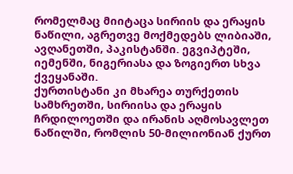რომელმაც მიიტაცა სირიის და ერაყის ნაწილი, აგრეთვე მოქმედებს ლიბიაში, ავღანეთში, პაკისტანში. ეგვიპტეში, იემენში, ნიგერიასა და ზოგიერთ სხვა ქვეყანაში.
ქურთისტანი კი მხარეა თურქეთის სამხრეთში, სირიისა და ერაყის ჩრდილოეთში და ირანის აღმოსავლეთ ნაწილში, რომლის 50-მილიონიან ქურთ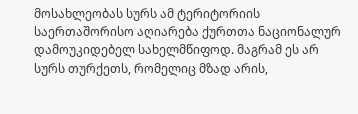მოსახლეობას სურს ამ ტერიტორიის საერთაშორისო აღიარება ქურთთა ნაციონალურ დამოუკიდებელ სახელმწიფოდ. მაგრამ ეს არ სურს თურქეთს, რომელიც მზად არის,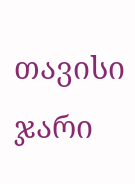თავისი ჯარი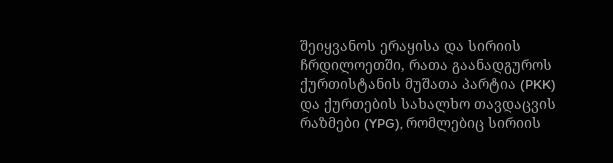შეიყვანოს ერაყისა და სირიის ჩრდილოეთში, რათა გაანადგუროს ქურთისტანის მუშათა პარტია (PKK) და ქურთების სახალხო თავდაცვის რაზმები (YPG), რომლებიც სირიის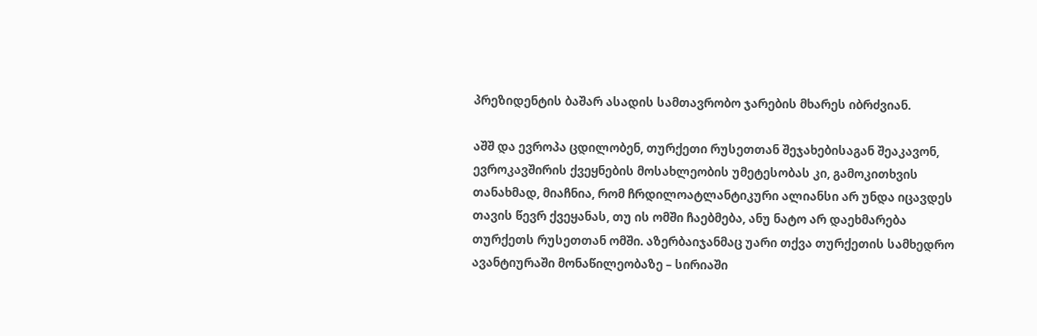პრეზიდენტის ბაშარ ასადის სამთავრობო ჯარების მხარეს იბრძვიან.

აშშ და ევროპა ცდილობენ, თურქეთი რუსეთთან შეჯახებისაგან შეაკავონ, ევროკავშირის ქვეყნების მოსახლეობის უმეტესობას კი, გამოკითხვის თანახმად, მიაჩნია, რომ ჩრდილოატლანტიკური ალიანსი არ უნდა იცავდეს თავის წევრ ქვეყანას, თუ ის ომში ჩაებმება, ანუ ნატო არ დაეხმარება თურქეთს რუსეთთან ომში. აზერბაიჯანმაც უარი თქვა თურქეთის სამხედრო ავანტიურაში მონაწილეობაზე – სირიაში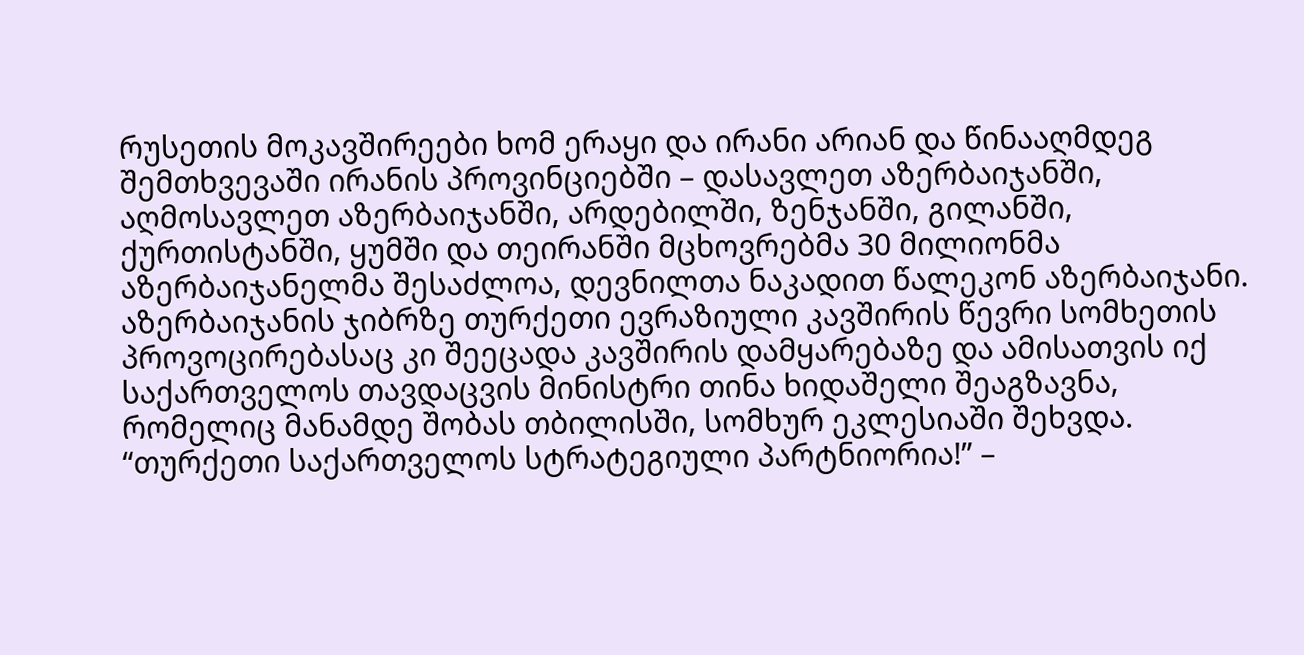რუსეთის მოკავშირეები ხომ ერაყი და ირანი არიან და წინააღმდეგ შემთხვევაში ირანის პროვინციებში – დასავლეთ აზერბაიჯანში, აღმოსავლეთ აზერბაიჯანში, არდებილში, ზენჯანში, გილანში, ქურთისტანში, ყუმში და თეირანში მცხოვრებმა 30 მილიონმა აზერბაიჯანელმა შესაძლოა, დევნილთა ნაკადით წალეკონ აზერბაიჯანი.
აზერბაიჯანის ჯიბრზე თურქეთი ევრაზიული კავშირის წევრი სომხეთის პროვოცირებასაც კი შეეცადა კავშირის დამყარებაზე და ამისათვის იქ საქართველოს თავდაცვის მინისტრი თინა ხიდაშელი შეაგზავნა, რომელიც მანამდე შობას თბილისში, სომხურ ეკლესიაში შეხვდა. “თურქეთი საქართველოს სტრატეგიული პარტნიორია!” –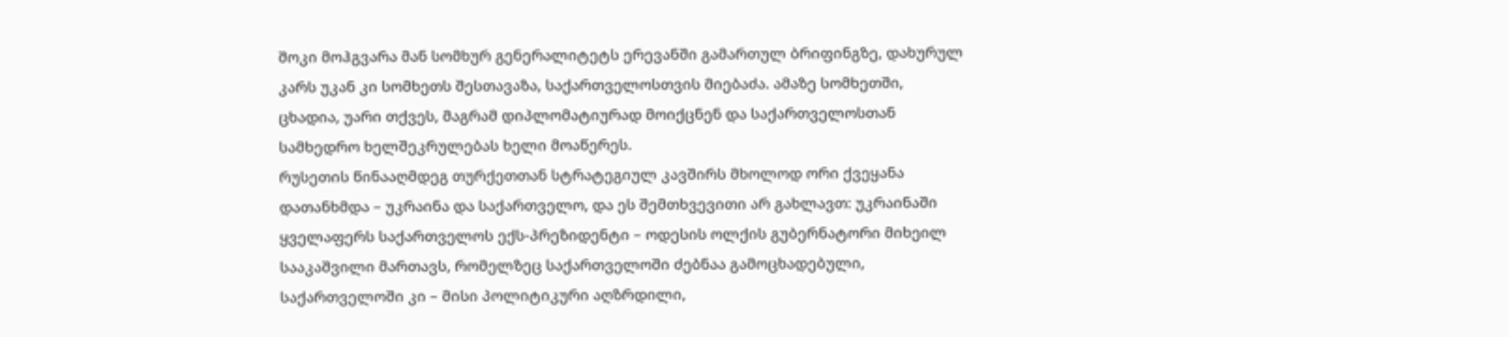შოკი მოჰგვარა მან სომხურ გენერალიტეტს ერევანში გამართულ ბრიფინგზე, დახურულ კარს უკან კი სომხეთს შესთავაზა, საქართველოსთვის მიებაძა. ამაზე სომხეთში, ცხადია, უარი თქვეს, მაგრამ დიპლომატიურად მოიქცნენ და საქართველოსთან სამხედრო ხელშეკრულებას ხელი მოაწერეს.
რუსეთის წინააღმდეგ თურქეთთან სტრატეგიულ კავშირს მხოლოდ ორი ქვეყანა დათანხმდა – უკრაინა და საქართველო, და ეს შემთხვევითი არ გახლავთ: უკრაინაში ყველაფერს საქართველოს ექს-პრეზიდენტი – ოდესის ოლქის გუბერნატორი მიხეილ სააკაშვილი მართავს, რომელზეც საქართველოში ძებნაა გამოცხადებული, საქართველოში კი – მისი პოლიტიკური აღზრდილი,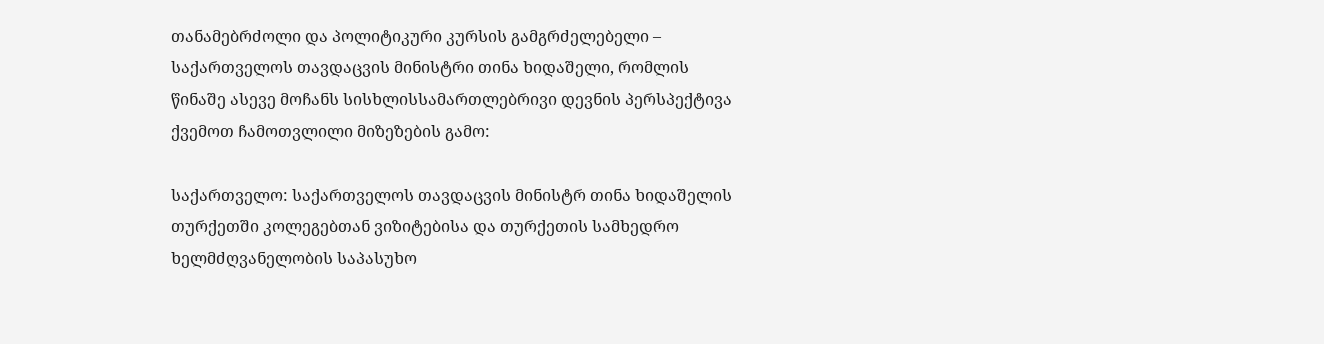თანამებრძოლი და პოლიტიკური კურსის გამგრძელებელი – საქართველოს თავდაცვის მინისტრი თინა ხიდაშელი, რომლის წინაშე ასევე მოჩანს სისხლისსამართლებრივი დევნის პერსპექტივა ქვემოთ ჩამოთვლილი მიზეზების გამო:

საქართველო: საქართველოს თავდაცვის მინისტრ თინა ხიდაშელის თურქეთში კოლეგებთან ვიზიტებისა და თურქეთის სამხედრო ხელმძღვანელობის საპასუხო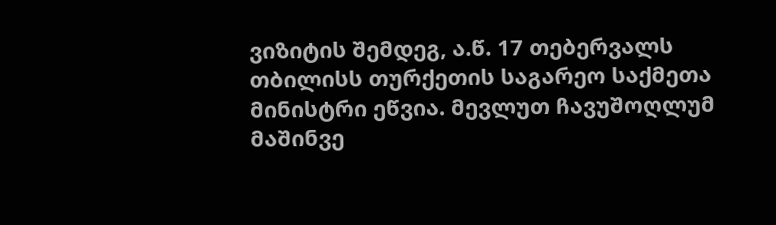ვიზიტის შემდეგ, ა.წ. 17 თებერვალს თბილისს თურქეთის საგარეო საქმეთა მინისტრი ეწვია. მევლუთ ჩავუშოღლუმ მაშინვე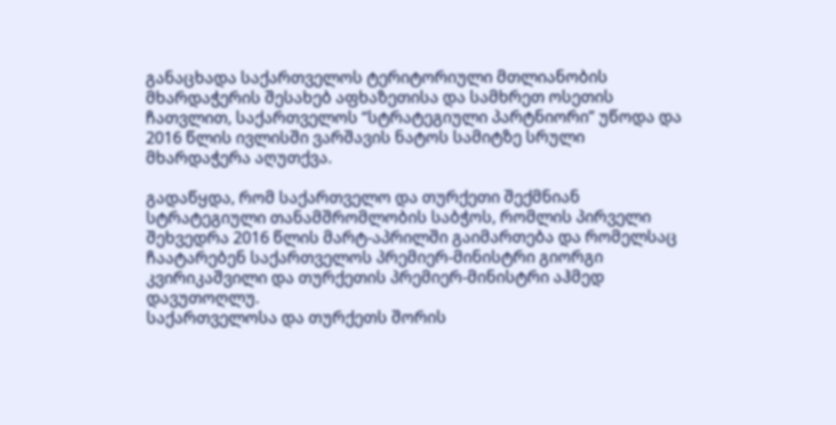განაცხადა საქართველოს ტერიტორიული მთლიანობის მხარდაჭერის შესახებ აფხაზეთისა და სამხრეთ ოსეთის ჩათვლით, საქართველოს “სტრატეგიული პარტნიორი” უწოდა და 2016 წლის ივლისში ვარშავის ნატოს სამიტზე სრული მხარდაჭერა აღუთქვა.

გადაწყდა, რომ საქართველო და თურქეთი შექმნიან სტრატეგიული თანამშრომლობის საბჭოს, რომლის პირველი შეხვედრა 2016 წლის მარტ-აპრილში გაიმართება და რომელსაც ჩაატარებენ საქართველოს პრემიერ-მინისტრი გიორგი კვირიკაშვილი და თურქეთის პრემიერ-მინისტრი აჰმედ დავუთოღლუ.
საქართველოსა და თურქეთს შორის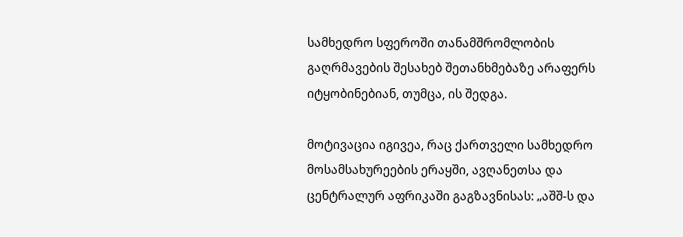სამხედრო სფეროში თანამშრომლობის გაღრმავების შესახებ შეთანხმებაზე არაფერს იტყობინებიან, თუმცა, ის შედგა.

მოტივაცია იგივეა, რაც ქართველი სამხედრო მოსამსახურეების ერაყში, ავღანეთსა და ცენტრალურ აფრიკაში გაგზავნისას: „აშშ-ს და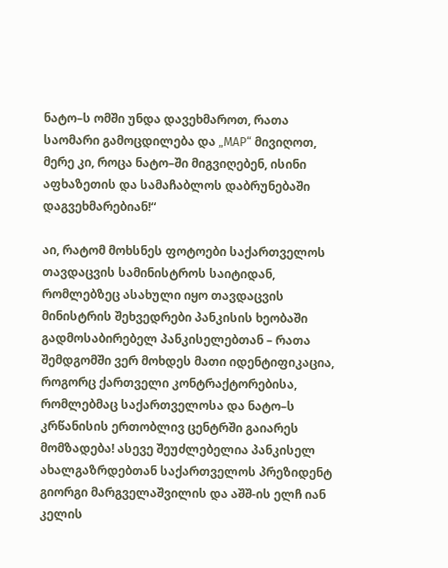ნატო–ს ომში უნდა დავეხმაროთ, რათა საომარი გამოცდილება და „МАР“ მივიღოთ, მერე კი, როცა ნატო–ში მიგვიღებენ, ისინი აფხაზეთის და სამაჩაბლოს დაბრუნებაში დაგვეხმარებიან!“

აი, რატომ მოხსნეს ფოტოები საქართველოს თავდაცვის სამინისტროს საიტიდან, რომლებზეც ასახული იყო თავდაცვის მინისტრის შეხვედრები პანკისის ხეობაში გადმოსაბირებელ პანკისელებთან – რათა შემდგომში ვერ მოხდეს მათი იდენტიფიკაცია, როგორც ქართველი კონტრაქტორებისა, რომლებმაც საქართველოსა და ნატო–ს კრწანისის ერთობლივ ცენტრში გაიარეს მომზადება! ასევე შეუძლებელია პანკისელ ახალგაზრდებთან საქართველოს პრეზიდენტ გიორგი მარგველაშვილის და აშშ-ის ელჩ იან კელის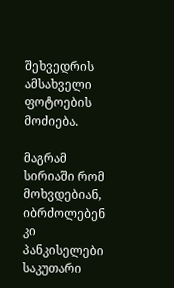შეხვედრის ამსახველი ფოტოების მოძიება.

მაგრამ სირიაში რომ მოხვდებიან, იბრძოლებენ კი პანკისელები საკუთარი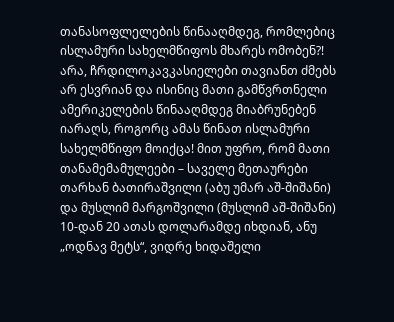თანასოფლელების წინააღმდეგ, რომლებიც ისლამური სახელმწიფოს მხარეს ომობენ?! არა, ჩრდილოკავკასიელები თავიანთ ძმებს არ ესვრიან და ისინიც მათი გამწვრთნელი ამერიკელების წინააღმდეგ მიაბრუნებენ იარაღს, როგორც ამას წინათ ისლამური სახელმწიფო მოიქცა! მით უფრო, რომ მათი თანამემამულეები – საველე მეთაურები თარხან ბათირაშვილი (აბუ უმარ აშ-შიშანი) და მუსლიმ მარგოშვილი (მუსლიმ აშ-შიშანი) 10-დან 20 ათას დოლარამდე იხდიან, ანუ „ოდნავ მეტს“, ვიდრე ხიდაშელი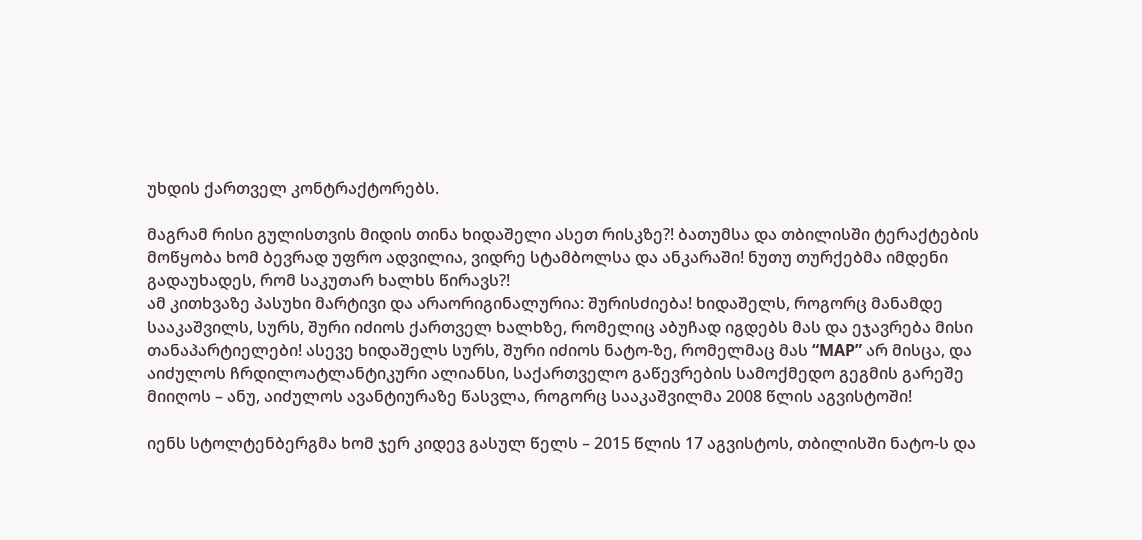უხდის ქართველ კონტრაქტორებს.

მაგრამ რისი გულისთვის მიდის თინა ხიდაშელი ასეთ რისკზე?! ბათუმსა და თბილისში ტერაქტების მოწყობა ხომ ბევრად უფრო ადვილია, ვიდრე სტამბოლსა და ანკარაში! ნუთუ თურქებმა იმდენი გადაუხადეს, რომ საკუთარ ხალხს წირავს?!
ამ კითხვაზე პასუხი მარტივი და არაორიგინალურია: შურისძიება! ხიდაშელს, როგორც მანამდე სააკაშვილს, სურს, შური იძიოს ქართველ ხალხზე, რომელიც აბუჩად იგდებს მას და ეჯავრება მისი თანაპარტიელები! ასევე ხიდაშელს სურს, შური იძიოს ნატო-ზე, რომელმაც მას “МАР” არ მისცა, და აიძულოს ჩრდილოატლანტიკური ალიანსი, საქართველო გაწევრების სამოქმედო გეგმის გარეშე მიიღოს – ანუ, აიძულოს ავანტიურაზე წასვლა, როგორც სააკაშვილმა 2008 წლის აგვისტოში!

იენს სტოლტენბერგმა ხომ ჯერ კიდევ გასულ წელს – 2015 წლის 17 აგვისტოს, თბილისში ნატო-ს და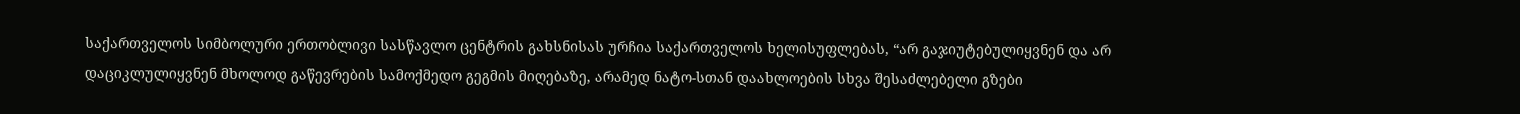საქართველოს სიმბოლური ერთობლივი სასწავლო ცენტრის გახსნისას ურჩია საქართველოს ხელისუფლებას, “არ გაჯიუტებულიყვნენ და არ დაციკლულიყვნენ მხოლოდ გაწევრების სამოქმედო გეგმის მიღებაზე, არამედ ნატო-სთან დაახლოების სხვა შესაძლებელი გზები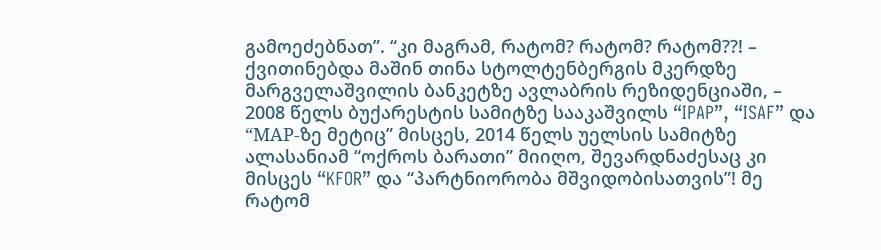გამოეძებნათ”. “კი მაგრამ, რატომ? რატომ? რატომ??! – ქვითინებდა მაშინ თინა სტოლტენბერგის მკერდზე მარგველაშვილის ბანკეტზე ავლაბრის რეზიდენციაში, – 2008 წელს ბუქარესტის სამიტზე სააკაშვილს “IPAP”, “ISAF” და “МАР-ზე მეტიც” მისცეს, 2014 წელს უელსის სამიტზე ალასანიამ “ოქროს ბარათი” მიიღო, შევარდნაძესაც კი მისცეს “KFOR” და “პარტნიორობა მშვიდობისათვის”! მე რატომ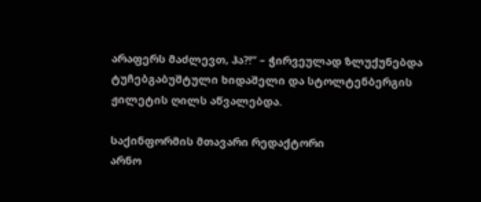არაფერს მაძლევთ, ჰა?!” – ჭირვეულად ზლუქუნებდა ტუჩებგაბუშტული ხიდაშელი და სტოლტენბერგის ჟილეტის ღილს აწვალებდა.

საქინფორმის მთავარი რედაქტორი
არნო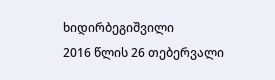ხიდირბეგიშვილი
2016 წლის 26 თებერვალი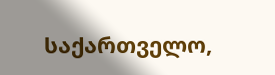საქართველო,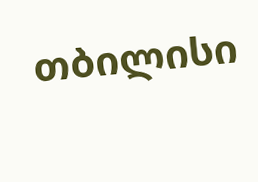თბილისი